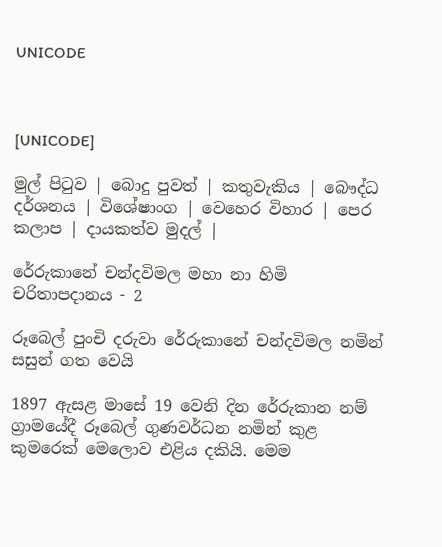UNICODE



[UNICODE]

මුල් පිටුව | බොදු පුවත් | කතුවැකිය | බෞද්ධ දර්ශනය | විශේෂාංග | වෙහෙර විහාර | පෙර කලාප | දායකත්ව මුදල් |

රේරුකානේ චන්දවිමල මහා නා හිමි චරිතාපදානය - 2

රූබෙල් පුංචි දරුවා රේරුකානේ චන්දවිමල නමින් සසුන් ගත වෙයි

1897 ඇසළ මාසේ 19 වෙනි දින රේරුකාන නම් ග්‍රාමයේදී රූබෙල් ගුණවර්ධන නමින් කුළ කුමරෙක් මෙලොව එළිය දකියි. මෙම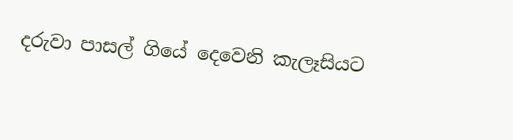දරුවා පාසල් ගියේ දෙවෙනි කැලෑසියට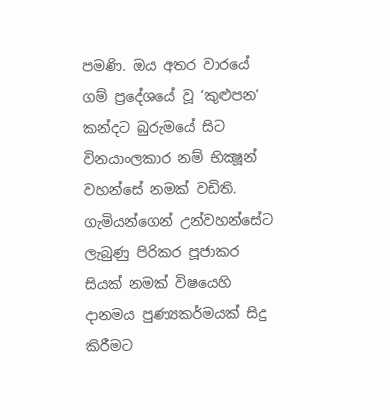පමණි. ඔය අතර වාරයේ ගම් ප්‍රදේශයේ වූ ‘කුළුපන’ කන්දට බුරුමයේ සිට විනයාංලකාර නම් භික්‍ෂූන් වහන්සේ නමක් වඩිති. ගැමියන්ගෙන් උන්වහන්සේට ලැබුණු පිරිකර පූජාකර සියක් නමක් විෂයෙහි දානමය පුණ්‍යකර්මයක් සිදු කිරීමට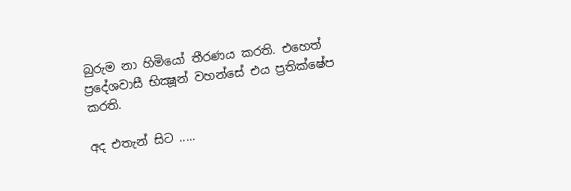බුරුම නා හිමියෝ තීරණය කරති. එහෙත් ප්‍රදේශවාසී භික්‍ෂූන් වහන්සේ එය ප්‍රතික්ෂේප කරති.

අද එතැන් සිට .....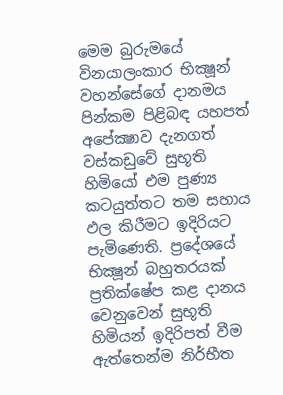මෙම බුරුමයේ විනයාලංකාර භික්‍ෂූන් වහන්සේගේ දානමය පින්කම පිළිබඳ යහපත් අපේක්‍ෂාව දැනගත් වස්කඩුවේ සුභූති හිමියෝ එම පුණ්‍ය කටයුත්තට තම සහාය ඵල කිරීමට ඉදිරියට පැමිණෙති. ප්‍රදේශයේ භික්‍ෂූන් බහුතරයක් ප්‍රතික්ෂේප කළ දානය වෙනුවෙන් සුභූති හිමියන් ඉදිරිපත් වීම ඇත්තෙන්ම නිර්භීත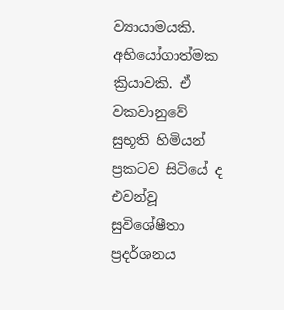ව්‍යායාමයකි. අභියෝගාත්මක ක්‍රියාවකි. ඒ වකවානුවේ සුභූති හිමියන් ප්‍රකටව සිටියේ ද එවන්වූ සුවිශේෂීතා ප්‍රදර්ශනය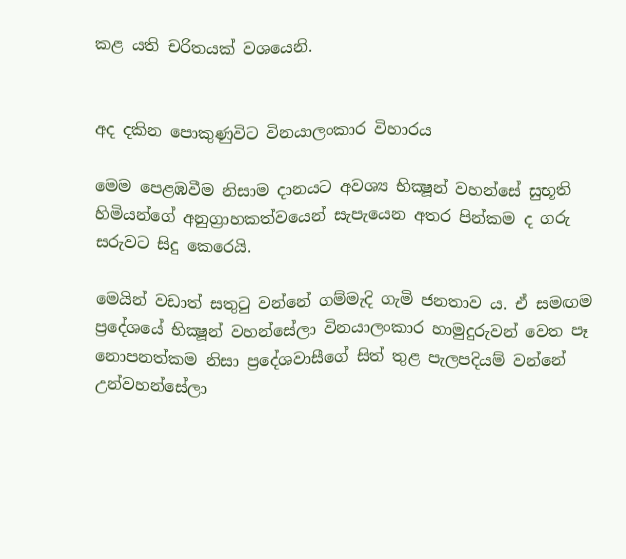කළ යති චරිතයක් වශයෙනි.


අද දකින පොකුණුවිට විනයාලංකාර විහාරය

මෙම පෙළඹවීම නිසාම දානයට අවශ්‍ය භික්‍ෂූන් වහන්සේ සුභූති හිමියන්ගේ අනුග්‍රාහකත්වයෙන් සැපැයෙන අතර පින්කම ද ගරු සරුවට සිදු කෙරෙයි.

මෙයින් වඩාත් සතුටු වන්නේ ගම්මැදි ගැමි ජනතාව ය. ඒ සමඟම ප්‍රදේශයේ භික්‍ෂූන් වහන්සේලා විනයාලංකාර හාමුදුරුවන් වෙත පෑ නොපනත්කම නිසා ප්‍රදේශවාසීගේ සිත් තුළ පැලපදියම් වන්නේ උන්වහන්සේලා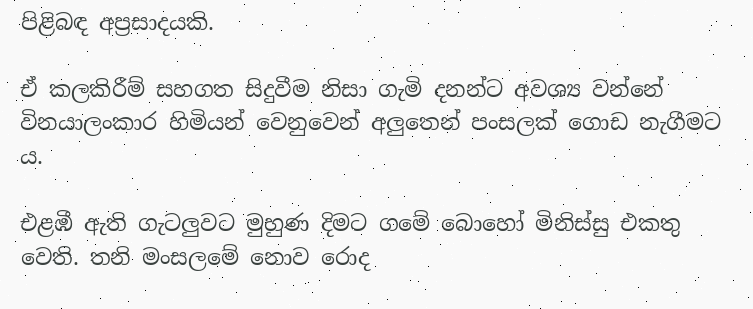පිළිබඳ අප්‍රසාදයකි.

ඒ කලකිරීම් සහගත සිදුවීම නිසා ගැමි දනන්ට අවශ්‍ය වන්නේ විනයාලංකාර හිමියන් වෙනුවෙන් අලුතෙන් පංසලක් ගොඩ නැගීමට ය.

එළඹී ඇති ගැටලුවට මුහුණ දිමට ගමේ බොහෝ මිනිස්සු එකතු වෙති. තනි මංසලමේ නොව රොද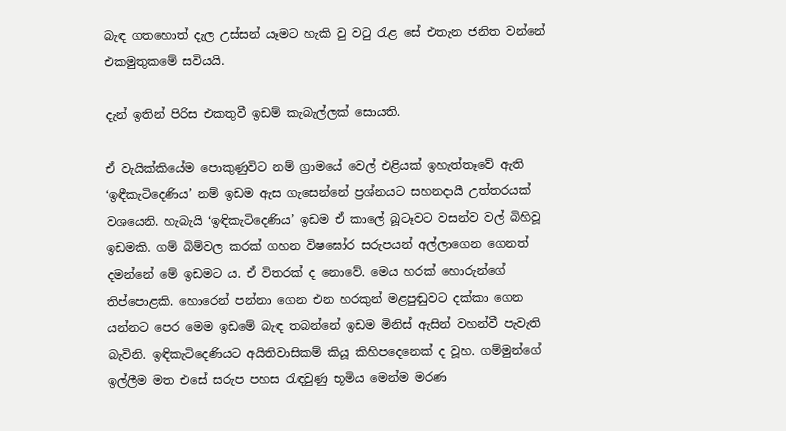බැඳ ගතහොත් දැල උස්සන් යෑමට හැකි වු වටු රැළ සේ එතැන ජනිත වන්නේ එකමුතුකමේ සවියයි.

දැන් ඉතින් පිරිස එකතුවී ඉඩම් කැබැල්ලක් සොයති.

ඒ වැයික්කියේම පොකුණුවිට නම් ග්‍රාමයේ වෙල් එළියක් ඉහැත්තෑවේ ඇති ‘ඉඳීකැටිදෙණිය’ නම් ඉඩම ඇස ගැසෙන්නේ ප්‍රශ්නයට සහනදායී උත්තරයක් වශයෙනි. හැබැයි ‘ඉඳිකැටිදෙණිය’ ඉඩම ඒ කාලේ බූටෑවට වසන්ව වල් බිහිවූ ඉඩමකි. ගම් බිම්වල කරක් ගහන විෂඝෝර සරුපයන් අල්ලාගෙන ගෙනත් දමන්නේ මේ ඉඩමට ය. ඒ විතරක් ද නොවේ. මෙය හරක් හොරුන්ගේ තිප්පොළකි. හොරෙන් පන්නා ගෙන එන හරකුන් මළපුඬුවට දක්කා ගෙන යන්නට පෙර මෙම ඉඩමේ බැඳ තබන්නේ ඉඩම මිනිස් ඇසින් වහන්වී පැවැති බැවිනි. ඉඳිකැටිදෙණියට අයිතිවාසිකම් කියූ කිහිපදෙනෙක් ද වූහ. ගම්මුන්ගේ ඉල්ලීම මත එසේ සරුප පහස රැඳවුණු භූමිය මෙන්ම මරණ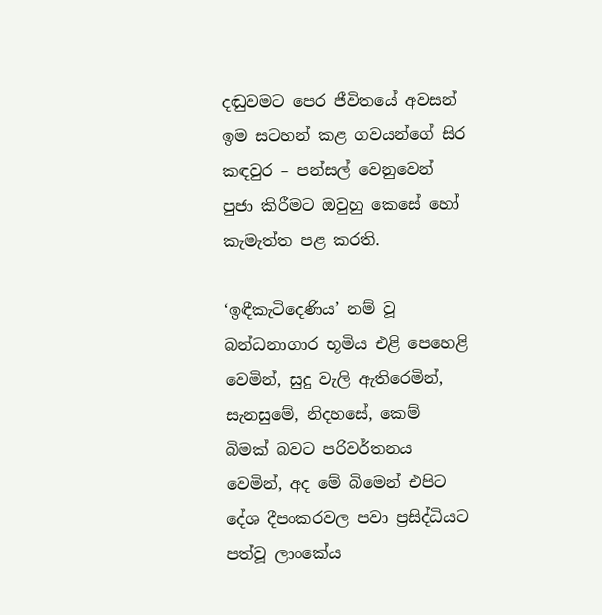දඬුවමට පෙර ජීවිතයේ අවසන් ඉම සටහන් කළ ගවයන්ගේ සිර කඳවුර – පන්සල් වෙනුවෙන් පුජා කිරීමට ඔවුහු කෙසේ හෝ කැමැත්ත පළ කරති.

‘ඉඳීකැටිදෙණිය’ නම් වූ බන්ධනාගාර භූමිය එළි පෙහෙළි වෙමින්, සුදු වැලි ඇතිරෙමින්, සැනසුමේ, නිදහසේ, කෙම් බිමක් බවට පරිවර්තනය වෙමින්, අද මේ බිමෙන් එපිට දේශ දීපංකරවල පවා ප්‍රසිද්ධියට පත්වූ ලාංකේය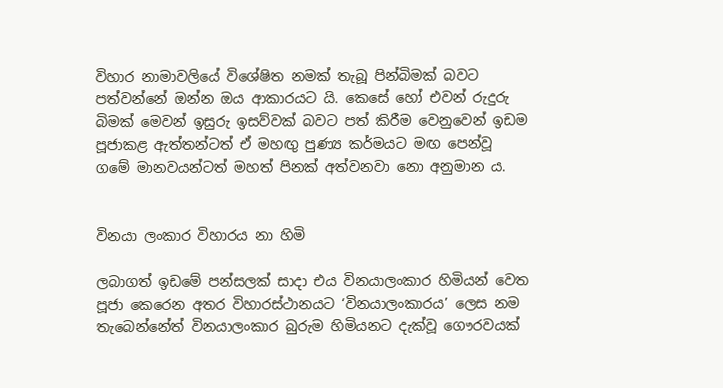විහාර නාමාවලියේ විශේෂිත නමක් තැබූ පින්බිමක් බවට පත්වන්නේ ඔන්න ඔය ආකාරයට යි. කෙසේ හෝ එවන් රුදුරු බිමක් මෙවන් ඉසුරු ඉසව්වක් බවට පත් කිරීම වෙනුවෙන් ඉඩම පූජාකළ ඇත්තන්ටත් ඒ මහඟු පුණ්‍ය කර්මයට මඟ පෙන්වූ ගමේ මානවයන්ටත් මහත් පිනක් අත්වනවා නො අනුමාන ය.


විනයා ලංකාර විහාරය නා හිමි

ලබාගත් ඉඩමේ පන්සලක් සාදා එය විනයාලංකාර හිමියන් වෙත පූජා කෙරෙන අතර විහාරස්ථානයට ‘විනයාලංකාරය’ ලෙස නම තැබෙන්නේත් විනයාලංකාර බුරුම හිමියනට දැක්වූ ගෞරවයක්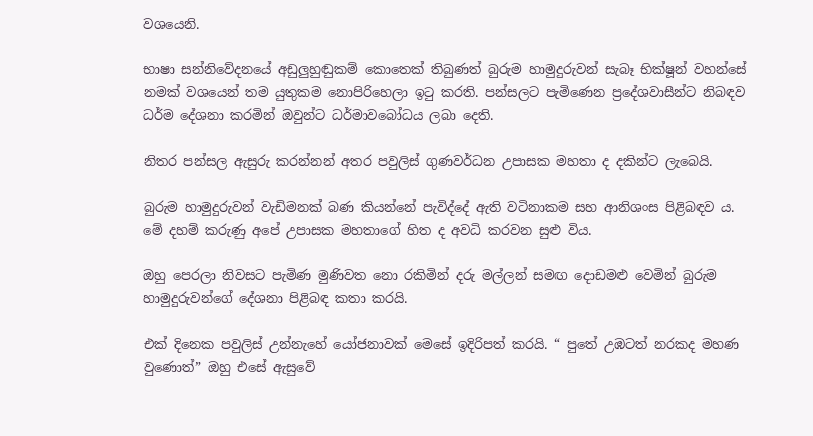වශයෙනි.

භාෂා සන්නිවේදනයේ අඩුලුහුඬුකම් කොතෙක් තිබුණත් බුරුම හාමුදුරුවන් සැබෑ භික්ෂූන් වහන්සේ නමක් වශයෙන් තම යුතුකම නොපිරිහෙලා ඉටු කරති. පන්සලට පැමිණෙන ප්‍රදේශවාසීන්ට නිබඳව ධර්ම දේශනා කරමින් ඔවුන්ට ධර්මාවබෝධය ලබා දෙති.

නිතර පන්සල ඇසුරු කරන්නන් අතර පවුලිස් ගුණවර්ධන උපාසක මහතා ද දකින්ට ලැබෙයි.

බුරුම හාමුදුරුවන් වැඩිමනක් බණ කියන්නේ පැවිද්දේ ඇති වටිනාකම සහ ආනිශංස පිළිබඳව ය. මේ දහම් කරුණු අපේ උපාසක මහතාගේ හිත ද අවධි කරවන සුළු විය.

ඔහු පෙරලා නිවසට පැමිණ මුණිවත නො රකිමින් දරු මල්ලන් සමඟ දොඩමළු වෙමින් බුරුම හාමුදුරුවන්ගේ දේශනා පිළිබඳ කතා කරයි.

එක් දිනෙක පවුලිස් උන්නැහේ යෝජනාවක් මෙසේ ඉදිරිපත් කරයි. “ පුතේ උඹටත් නරකද මහණ වුණොත්” ඔහු එසේ ඇසුවේ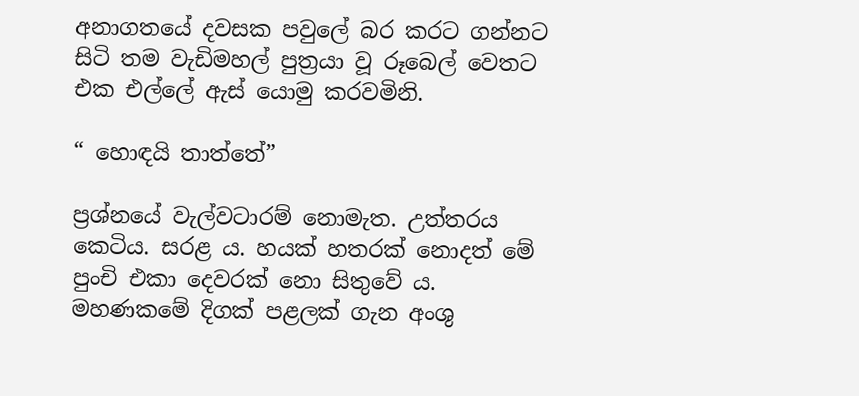අනාගතයේ දවසක පවුලේ බර කරට ගන්නට සිටි තම වැඩිමහල් පුත්‍රයා වූ රූබෙල් වෙතට එක එල්ලේ ඇස් යොමු කරවමිනි.

“ හොඳයි තාත්තේ”

ප්‍රශ්නයේ වැල්වටාරම් නොමැත. උත්තරය කෙටිය. සරළ ය. හයක් හතරක් නොදත් මේ පුංචි එකා දෙවරක් නො සිතුවේ ය. මහණකමේ දිගක් පළලක් ගැන අංශු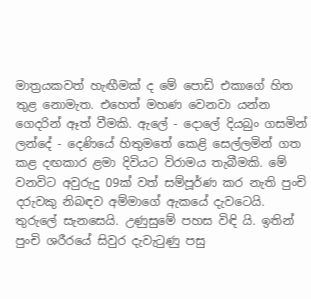මාත්‍රයකවත් හැඟීමක් ද මේ පොඩි එකාගේ හිත තුළ නොමැත. එහෙත් මහණ වෙනවා යන්න ගෙදරින් ඈත් වීමකි. ඇලේ - දොලේ දියබුං ගසමින් ලන්දේ - දෙණියේ හිතුමතේ කෙළි සෙල්ලමින් ගත කළ දඟකාර ළමා දිවියට විරාමය තැබීමකි. මේ වනවිට අවුරුදු 09ක් වත් සම්පූර්ණ කර නැති පුංචි දරුවකු නිබඳව අම්මාගේ ඇකයේ දැවටෙයි. තුරුලේ සැනසෙයි. උණුසුමේ පහස විඳි යි. ඉතින් පුංචි ශරීරයේ සිවුර දැවැටුණු පසු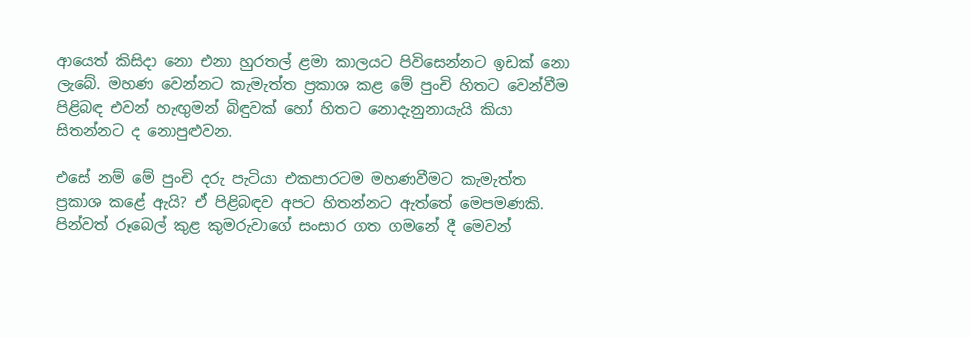ආයෙත් කිසිදා නො එනා හුරතල් ළමා කාලයට පිවිසෙන්නට ඉඩක් නො ලැබේ. මහණ වෙන්නට කැමැත්ත ප්‍රකාශ කළ මේ පුංචි හිතට වෙන්වීම පිළිබඳ එවන් හැඟුමන් බිඳුවක් හෝ හිතට නොදැනුනායැයි කියා සිතන්නට ද නොපුළුවන.

එසේ නම් මේ පුංචි දරු පැටියා එකපාරටම මහණවීමට කැමැත්ත ප්‍රකාශ කළේ ඇයි? ඒ පිළිබඳව අපට හිතන්නට ඇත්තේ මෙපමණකි. පින්වත් රූබෙල් කුළ කුමරුවාගේ සංසාර ගත ගමනේ දී මෙවන්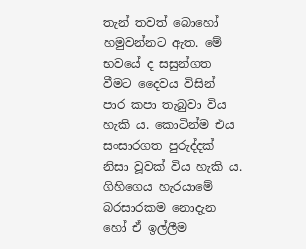තැන් තවත් බොහෝ හමුවන්නට ඇත. මේ භවයේ ද සසුන්ගත වීමට දෛවය විසින් පාර කපා තැබුවා විය හැකි ය. කොටින්ම එය සංසාරගත පුරුද්දක් නිසා වූවක් විය හැකි ය. ගිහිගෙය හැරයාමේ බරසාරකම නොදැන හෝ ඒ ඉල්ලීම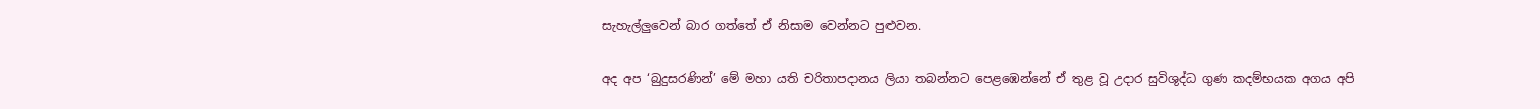සැහැල්ලුවෙන් බාර ගත්තේ ඒ නිසාම වෙන්නට පුළුවන.

අද අප ‘බුදුසරණින්’ මේ මහා යති චරිතාපදානය ලියා තබන්නට පෙළඹෙන්නේ ඒ තුළ වූ උදාර සුවිශුද්ධ ගුණ කදම්භයක අගය අපි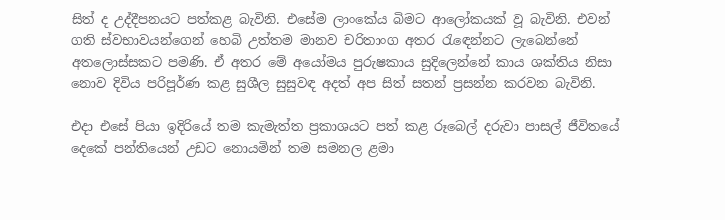සිත් ද උද්දීපනයට පත්කළ බැවිනි. එසේම ලාංකේය බිමට ආලෝකයක් වූ බැවිනි. එවන් ගති ස්වභාවයන්ගෙන් හෙබි උත්තම මානව චරිතාංග අතර රැඳෙන්නට ලැබෙන්නේ අතලොස්සකට පමණි. ඒ අතර මේ අයෝමය පුරුෂකාය සුදිලෙන්නේ කාය ශක්තිය නිසා නොව දිවිය පරිපූර්ණ කළ සුශීල සුසුවඳ අදත් අප සිත් සතන් ප්‍රසන්න කරවන බැවිනි.

එදා එසේ පියා ඉදිරියේ තම කැමැත්ත ප්‍රකාශයට පත් කළ රූබෙල් දරුවා පාසල් ජීවිතයේ දෙකේ පන්තියෙන් උඩට නොයමින් තම සමනල ළමා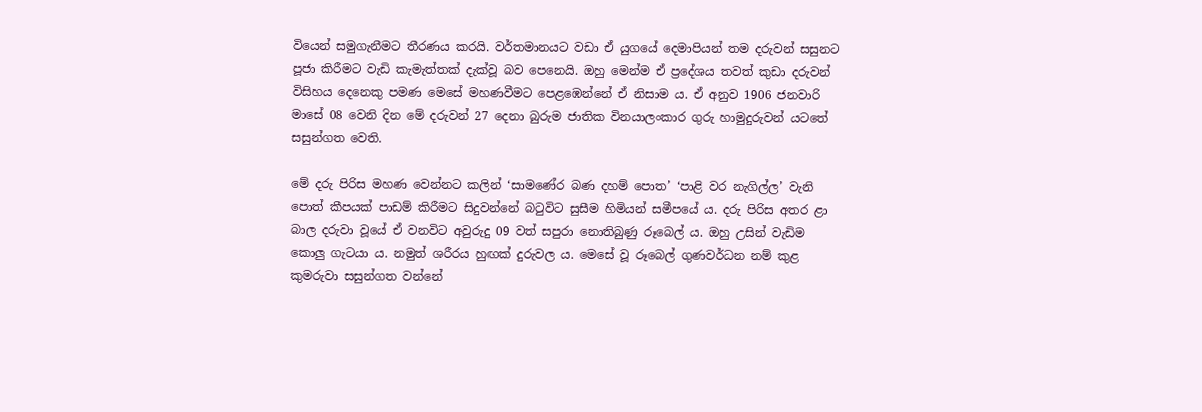වියෙන් සමුගැනීමට තීරණය කරයි. වර්තමානයට වඩා ඒ යුගයේ දෙමාපියන් තම දරුවන් සසුනට පූජා කිරීමට වැඩි කැමැත්තක් දැක්වූ බව පෙනෙයි. ඔහු මෙන්ම ඒ ප්‍රදේශය තවත් කුඩා දරුවන් විසිහය දෙනෙකු පමණ මෙසේ මහණවීමට පෙළඹෙන්නේ ඒ නිසාම ය. ඒ අනුව 1906 ජනවාරි මාසේ 08 වෙනි දින මේ දරුවන් 27 දෙනා බුරුම ජාතික විනයාලංකාර ගුරු හාමුදුරුවන් යටතේ සසුන්ගත වෙති.

මේ දරු පිරිස මහණ වෙන්නට කලින් ‘සාමණේර බණ දහම් පොත’ ‘පාළි වර නැගිල්ල’ වැනි පොත් කීපයක් පාඩම් කිරීමට සිදුවන්නේ බටුවිට සුසීම හිමියන් සමීපයේ ය. දරු පිරිස අතර ළා බාල දරුවා වූයේ ඒ වනවිට අවුරුදු 09 වත් සපුරා නොතිබුණු රූබෙල් ය. ඔහු උසින් වැඩිම කොලු ගැටයා ය. නමුත් ශරීරය හුඟක් දුරුවල ය. මෙසේ වූ රූබෙල් ගුණවර්ධන නම් කුළ කුමරුවා සසුන්ගත වන්නේ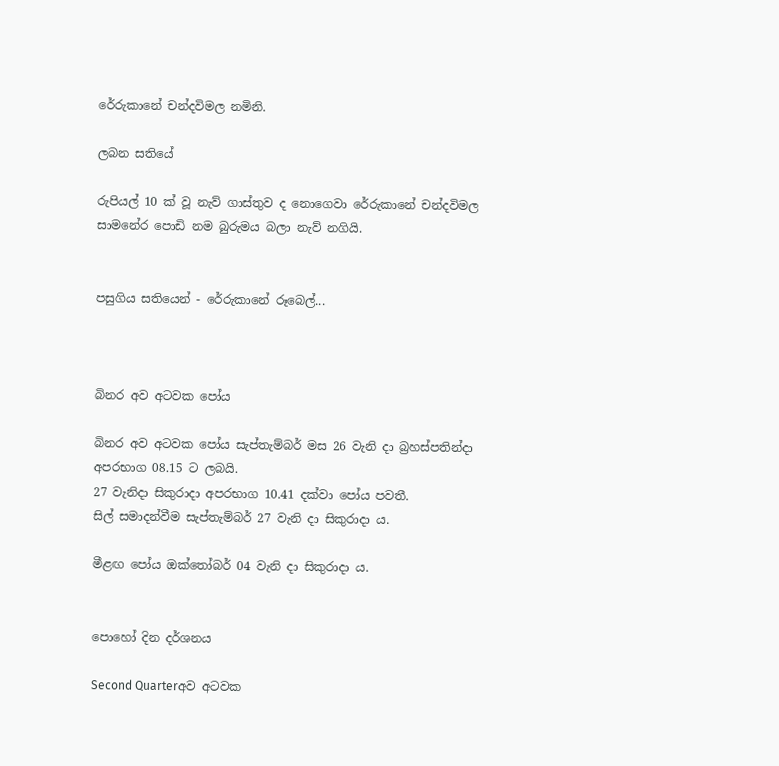රේරුකානේ චන්දවිමල නමිනි.

ලබන සතියේ

රුපියල් 10 ක් වූ නැව් ගාස්තුව ද නොගෙවා රේරුකානේ චන්දවිමල සාමනේර පොඩි නම බුරුමය බලා නැව් නගියි.


පසුගිය සතියෙන් - රේරුකානේ රූබෙල්...



බිනර අව අටවක පෝය

බිනර අව අටවක පෝය සැප්තැම්බර් මස 26 වැනි දා බ්‍රහස්පතින්දා අපරභාග 08.15 ට ලබයි.
27 වැනිදා සිකුරාදා අපරභාග 10.41 දක්වා පෝය පවතී.
සිල් සමාදන්වීම සැප්තැම්බර් 27 වැනි දා සිකුරාදා ය.

මීළඟ පෝය ඔක්තෝබර් 04 වැනි දා සිකුරාදා ය.


පොහෝ දින දර්ශනය

Second Quarterඅව අටවක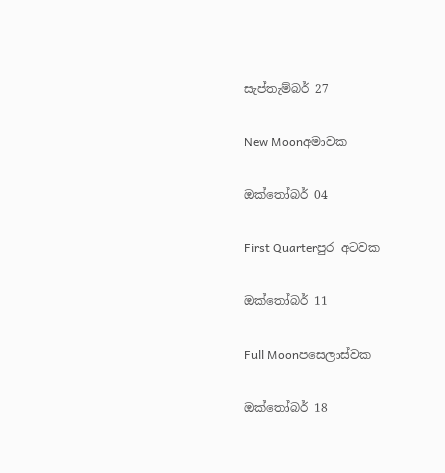සැප්තැම්බර් 27

New Moonඅමාවක

ඔක්තෝබර් 04

First Quarterපුර අටවක

ඔක්තෝබර් 11

Full Moonපසෙලාස්වක

ඔක්තෝබර් 18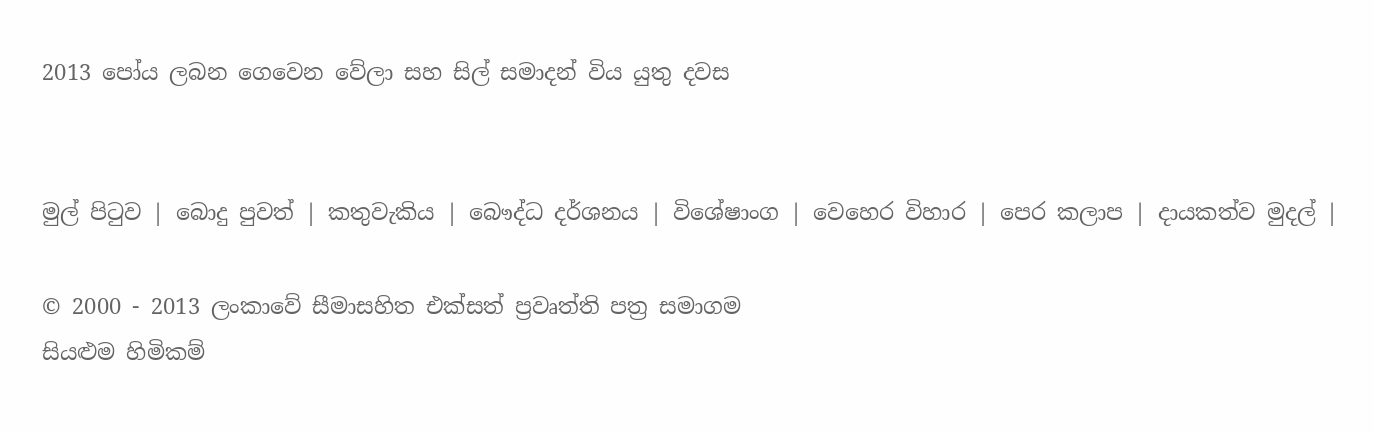2013 පෝය ලබන ගෙවෙන වේලා සහ සිල් සමාදන් විය යුතු දවස


මුල් පිටුව | බොදු පුවත් | කතුවැකිය | බෞද්ධ දර්ශනය | විශේෂාංග | වෙහෙර විහාර | පෙර කලාප | දායකත්ව මුදල් |

© 2000 - 2013 ලංකාවේ සීමාසහිත එක්සත් ප්‍රවෘත්ති පත්‍ර සමාගම
සියළුම හිමිකම්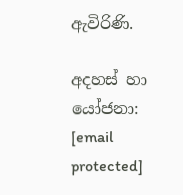ඇවිරිණි.

අදහස් හා යෝජනා: [email protected]